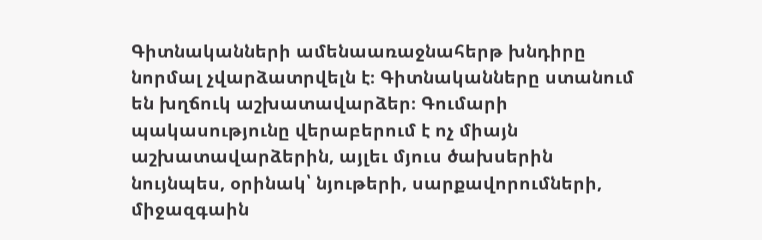Գիտնականների ամենաառաջնահերթ խնդիրը նորմալ չվարձատրվելն է։ Գիտնականները ստանում են խղճուկ աշխատավարձեր։ Գումարի պակասությունը վերաբերում է ոչ միայն աշխատավարձերին, այլեւ մյուս ծախսերին նույնպես, օրինակ՝ նյութերի, սարքավորումների, միջազգաին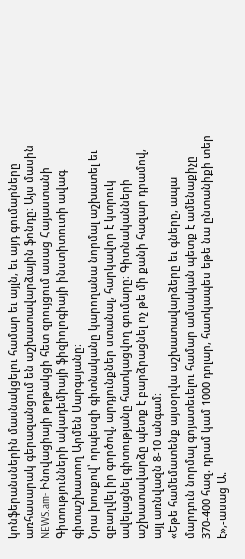կոնֆերանսներին մասնակցելու համար եւ այլն, եւ այդ գումարները առհասարակ գերազանցում են աշխատավարձային ֆոնդը։ Այս մասին NEWS.am- Ինովացիայի թղթակցի հետ զրույցում ասաց Հայաստանի Գիտությունների ակադեմիայի ֆիզիոլոգիայի ինստիտուտի ավագ գիտաշխատող Արմեն Սարգսյանը։
Նրա խոսքով՝ որպեսզի գիտնականը կարողանա նորմալ աշխատել եւ զբաղվել իր գործով, արդյունքներ ստանալ, հարկավոր է կտրուկ ավելացնել գիտությանը հատկացվող գումարը։ Գիտնականների աշխատավարձը պետք է բարձրացնել ոչ թե մի քանի հազար դրամով, այլ առնվազն 8-10 անգամ։
«Եթե համեմատենք այսօրվա աշխատավարձերը եւ գները, ապա մարդուն նորմալ գոյատեւելու համար ամսական պետք է ամենաքիչը 370-400 հազ. դրամ կամ 1000 դոլար, հատկապես եթե նա ընտանիքի տեր է»,-ասաց Ա.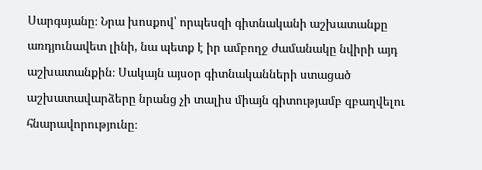Սարգսյանը։ Նրա խոսքով՝ որպեսզի գիտնականի աշխատանքը առդյունավետ լինի, նա պետք է իր ամբողջ ժամանակը նվիրի այդ աշխատանքին։ Սակայն այսօր գիտնականների ստացած աշխատավարձերը նրանց չի տալիս միայն գիտությամբ զբաղվելու հնարավորությունը։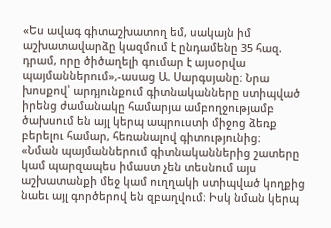«Ես ավագ գիտաշխատող եմ, սակայն իմ աշխատավարձը կազմում է ընդամենը 35 հազ. դրամ, որը ծիծաղելի գումար է այսօրվա պայմաններում»,-ասաց Ա. Սարգսյանը։ Նրա խոսքով՝ արդյունքում գիտնականները ստիպված իրենց ժամանակը համարյա ամբողջությամբ ծախսում են այլ կերպ ապրուստի միջոց ձեռք բերելու համար, հեռանալով գիտությունից։
«Նման պայմաններում գիտնականներից շատերը կամ պարզապես իմաստ չեն տեսնում այս աշխատանքի մեջ կամ ուղղակի ստիպված կողքից նաեւ այլ գործերով են զբաղվում։ Իսկ նման կերպ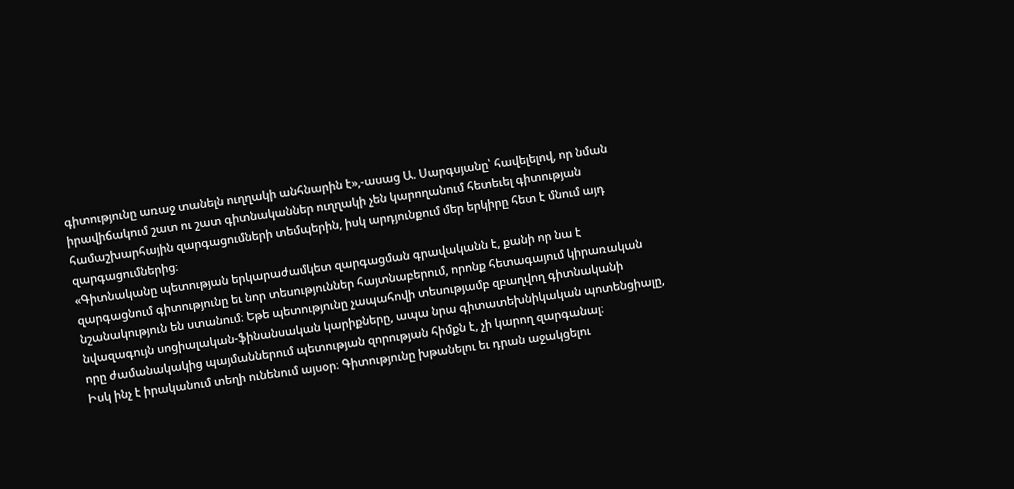գիտությունը առաջ տանելն ուղղակի անհնարին է»,-ասաց Ա. Սարգսյանը՝ հավելելով, որ նման իրավիճակում շատ ու շատ գիտնականներ ուղղակի չեն կարողանում հետեւել գիտության համաշխարհային զարգացումների տեմպերին, իսկ արդյունքում մեր երկիրը հետ է մնում այդ զարգացումներից։
«Գիտնականը պետության երկարաժամկետ զարգացման գրավականն է, քանի որ նա է զարգացնում գիտությունը եւ նոր տեսություններ հայտնաբերում, որոնք հետագայում կիրառական նշանակություն են ստանում։ Եթե պետությունը չապահովի տեսությամբ զբաղվող գիտնականի նվազագույն սոցիալական-ֆինանսական կարիքները, ապա նրա գիտատեխնիկական պոտենցիալը, որը ժամանակակից պայմաններում պետության զորության հիմքն է, չի կարող զարգանալ։
Իսկ ինչ է իրականում տեղի ունենում այսօր։ Գիտությունը խթանելու եւ դրան աջակցելու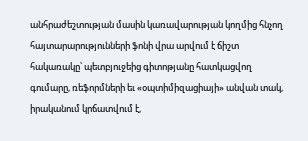անհրաժեշտության մասին կառավարության կողմից հնչող հայտարարությունների ֆոնի վրա արվում է ճիշտ հակառակը՝ պետբյուջեից գիտոթյանը հատկացվող գումարը, ռեֆորմների եւ «օպտիմիզացիայի» անվան տակ, իրականում կրճատվում է,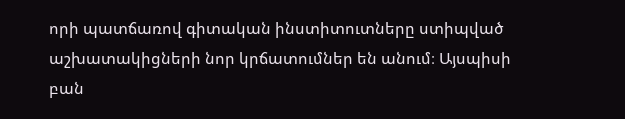որի պատճառով գիտական ինստիտուտները ստիպված աշխատակիցների նոր կրճատումներ են անում։ Այսպիսի բան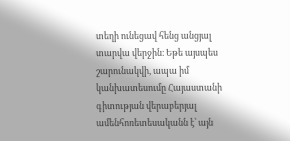տեղի ունեցավ հենց անցյալ տարվա վերջին։ Եթե այսպես շարունակվի, ապա իմ կանխատեսումը Հայաստանի գիտության վերաբերյալ ամենհոռետեսականն է՝ այն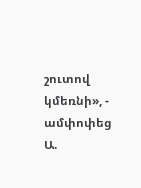շուտով կմեռնի», - ամփոփեց Ա.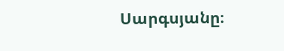Սարգսյանը։